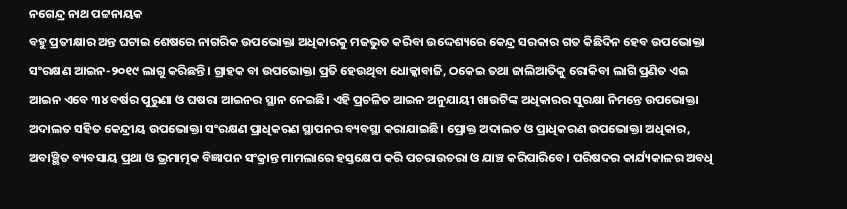ନଗେନ୍ଦ୍ର ନାଥ ପଟ୍ଟନାୟକ
ବହୁ ପ୍ରତୀକ୍ଷାର ଅନ୍ତ ଘଟାଇ ଶେଷରେ ନାଗରିକ ଉପଭୋକ୍ତା ଅଧିକାରକୁ ମଜଭୁତ କରିବା ଉଦ୍ଦେଶ୍ୟରେ କେନ୍ଦ୍ର ସରକାର ଗତ କିଛିଦିନ ହେବ ଉପଭୋକ୍ତା ସଂରକ୍ଷଣ ଆଇନ-୨୦୧୯ ଲାଗୁ କରିଛନ୍ତି। ଗ୍ରାହକ ବା ଉପଭୋକ୍ତା ପ୍ରତି ହେଉଥିବା ଧୋକ୍କାବାଜି, ଠକେଇ ତଥା ଜାଲିଆତିକୁ ରୋକିବା ଲାଗି ପ୍ରଣିତ ଏଇ ଆଇନ ଏବେ ୩୪ ବର୍ଷର ପୁରୁଣା ଓ ଘଷରା ଆଇନର ସ୍ଥାନ ନେଇଛି। ଏହି ପ୍ରଚଳିତ ଆଇନ ଅନୁଯାୟୀ ଖାଉଟିଙ୍କ ଅଧିକାରର ସୁରକ୍ଷା ନିମନ୍ତେ ଉପଭୋକ୍ତା ଅଦାଲତ ସହିତ କେନ୍ଦ୍ରୀୟ ଉପଭୋକ୍ତା ସଂରକ୍ଷଣ ପ୍ରାଧିକରଣ ସ୍ଥାପନର ବ୍ୟବସ୍ଥା କରାଯାଇଛି। ପ୍ରୋକ୍ତ ଅଦାଲତ ଓ ପ୍ରାଧିକରଣ ଉପଭୋକ୍ତା ଅଧିକାର, ଅବାଞ୍ଛିତ ବ୍ୟବସାୟ ପ୍ରଥା ଓ ଭ୍ରମାତ୍ମକ ବିଜ୍ଞାପନ ସଂକ୍ରାନ୍ତ ମାମଲାରେ ହସ୍ତକ୍ଷେପ କରି ପଚରାଉଚରା ଓ ଯାଞ୍ଚ କରିପାରିବେ। ପରିଷଦର କାର୍ଯ୍ୟକାଳର ଅବଧି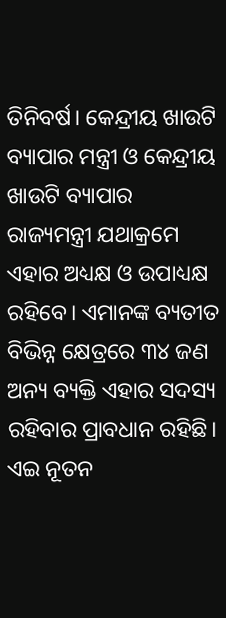ତିନିବର୍ଷ। କେନ୍ଦ୍ରୀୟ ଖାଉଟି ବ୍ୟାପାର ମନ୍ତ୍ରୀ ଓ କେନ୍ଦ୍ରୀୟ ଖାଉଟି ବ୍ୟାପାର ରାଜ୍ୟମନ୍ତ୍ରୀ ଯଥାକ୍ରମେ ଏହାର ଅଧ୍ୟକ୍ଷ ଓ ଉପାଧ୍ୟକ୍ଷ ରହିବେ। ଏମାନଙ୍କ ବ୍ୟତୀତ ବିଭିନ୍ନ କ୍ଷେତ୍ରରେ ୩୪ ଜଣ ଅନ୍ୟ ବ୍ୟକ୍ତି ଏହାର ସଦସ୍ୟ ରହିବାର ପ୍ରାବଧାନ ରହିଛି।
ଏଇ ନୂତନ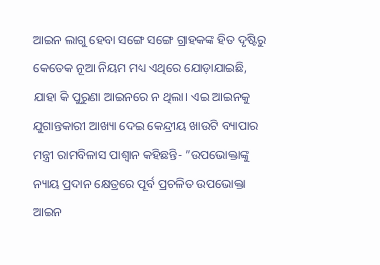ଆଇନ ଲାଗୁ ହେବା ସଙ୍ଗେ ସଙ୍ଗେ ଗ୍ରାହକଙ୍କ ହିତ ଦୃଷ୍ଟିରୁ କେତେକ ନୂଆ ନିୟମ ମଧ୍ୟ ଏଥିରେ ଯୋଡ଼ାଯାଇଛି, ଯାହା କି ପୁରୁଣା ଆଇନରେ ନ ଥିଲା। ଏଇ ଆଇନକୁ ଯୁଗାନ୍ତକାରୀ ଆଖ୍ୟା ଦେଇ କେନ୍ଦ୍ରୀୟ ଖାଉଟି ବ୍ୟାପାର ମନ୍ତ୍ରୀ ରାମବିଳାସ ପାଶ୍ୱାନ କହିଛନ୍ତି- ”ଉପଭୋକ୍ତାଙ୍କୁ ନ୍ୟାୟ ପ୍ରଦାନ କ୍ଷେତ୍ରରେ ପୂର୍ବ ପ୍ରଚଳିତ ଉପଭୋକ୍ତା ଆଇନ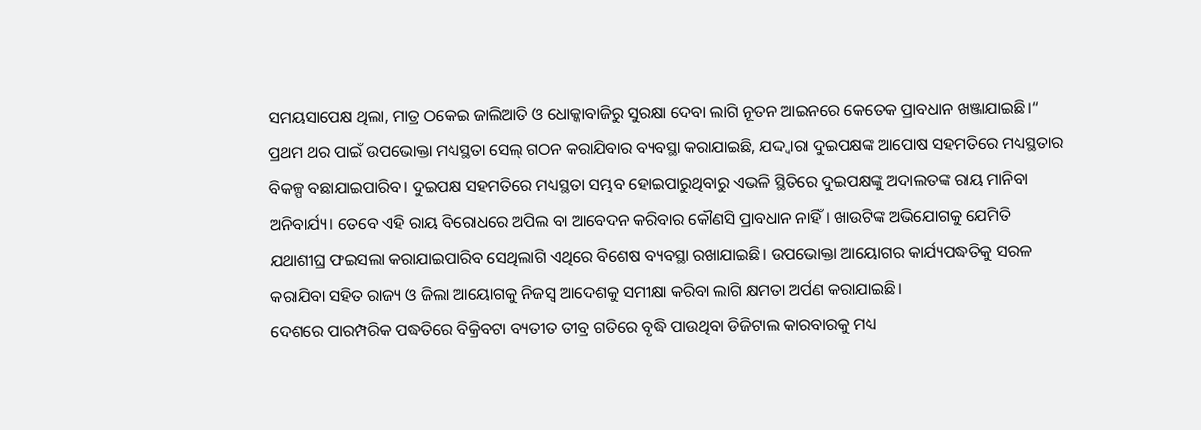ସମୟସାପେକ୍ଷ ଥିଲା, ମାତ୍ର ଠକେଇ ଜାଲିଆତି ଓ ଧୋକ୍କାବାଜିରୁ ସୁରକ୍ଷା ଦେବା ଲାଗି ନୂତନ ଆଇନରେ କେତେକ ପ୍ରାବଧାନ ଖଞ୍ଜାଯାଇଛି।“ ପ୍ରଥମ ଥର ପାଇଁ ଉପଭୋକ୍ତା ମଧ୍ୟସ୍ଥତା ସେଲ୍ ଗଠନ କରାଯିବାର ବ୍ୟବସ୍ଥା କରାଯାଇଛି, ଯଦ୍ଦ୍ବାରା ଦୁଇପକ୍ଷଙ୍କ ଆପୋଷ ସହମତିରେ ମଧ୍ୟସ୍ଥତାର ବିକଳ୍ପ ବଛାଯାଇପାରିବ। ଦୁଇପକ୍ଷ ସହମତିରେ ମଧ୍ୟସ୍ଥତା ସମ୍ଭବ ହୋଇପାରୁଥିବାରୁ ଏଭଳି ସ୍ଥିତିରେ ଦୁଇପକ୍ଷଙ୍କୁ ଅଦାଲତଙ୍କ ରାୟ ମାନିବା ଅନିବାର୍ଯ୍ୟ। ତେବେ ଏହି ରାୟ ବିରୋଧରେ ଅପିଲ ବା ଆବେଦନ କରିବାର କୌଣସି ପ୍ରାବଧାନ ନାହିଁ। ଖାଉଟିଙ୍କ ଅଭିଯୋଗକୁ ଯେମିତି ଯଥାଶୀଘ୍ର ଫଇସଲା କରାଯାଇପାରିବ ସେଥିଲାଗି ଏଥିରେ ବିଶେଷ ବ୍ୟବସ୍ଥା ରଖାଯାଇଛି। ଉପଭୋକ୍ତା ଆୟୋଗର କାର୍ଯ୍ୟପଦ୍ଧତିକୁ ସରଳ କରାଯିବା ସହିତ ରାଜ୍ୟ ଓ ଜିଲା ଆୟୋଗକୁ ନିଜସ୍ବ ଆଦେଶକୁ ସମୀକ୍ଷା କରିବା ଲାଗି କ୍ଷମତା ଅର୍ପଣ କରାଯାଇଛି।
ଦେଶରେ ପାରମ୍ପରିକ ପଦ୍ଧତିରେ ବିକ୍ରିବଟା ବ୍ୟତୀତ ତୀବ୍ର ଗତିରେ ବୃଦ୍ଧି ପାଉଥିବା ଡିଜିଟାଲ କାରବାରକୁ ମଧ୍ୟ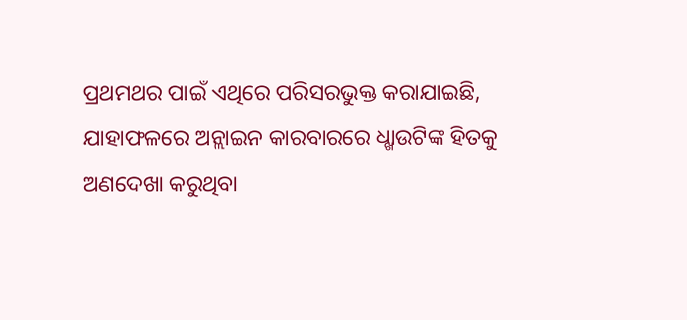ପ୍ରଥମଥର ପାଇଁ ଏଥିରେ ପରିସରଭୁକ୍ତ କରାଯାଇଛି, ଯାହାଫଳରେ ଅନ୍ଲାଇନ କାରବାରରେ ଧ୍ଖାଉଟିଙ୍କ ହିତକୁ ଅଣଦେଖା କରୁଥିବା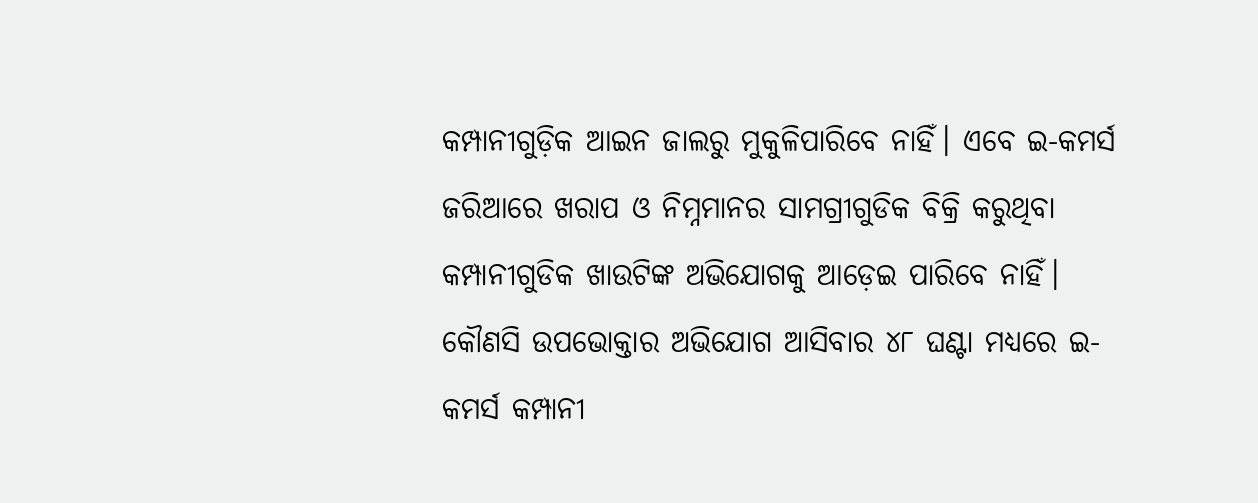କମ୍ପାନୀଗୁଡ଼ିକ ଆଇନ ଜାଲରୁ ମୁକୁଳିପାରିବେ ନାହିଁ। ଏବେ ଇ-କମର୍ସ ଜରିଆରେ ଖରାପ ଓ ନିମ୍ନମାନର ସାମଗ୍ରୀଗୁଡିକ ବିକ୍ରି କରୁଥିବା କମ୍ପାନୀଗୁଡିକ ଖାଉଟିଙ୍କ ଅଭିଯୋଗକୁ ଆଡ଼େଇ ପାରିବେ ନାହିଁ। କୌଣସି ଉପଭୋକ୍ତାର ଅଭିଯୋଗ ଆସିବାର ୪୮ ଘଣ୍ଟା ମଧ୍ୟରେ ଇ-କମର୍ସ କମ୍ପାନୀ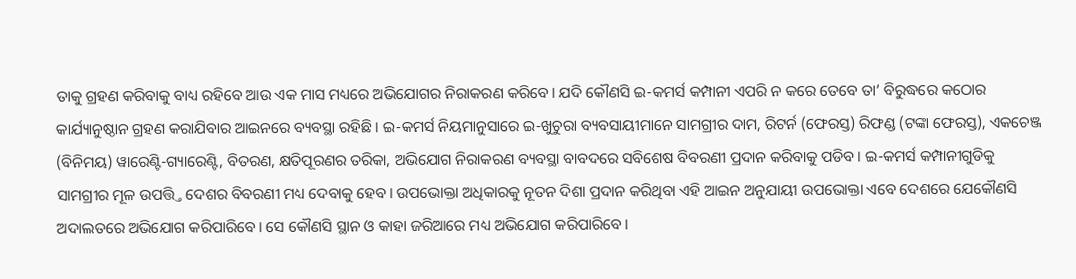ତାକୁ ଗ୍ରହଣ କରିବାକୁ ବାଧ୍ୟ ରହିବେ ଆଉ ଏକ ମାସ ମଧ୍ୟରେ ଅଭିଯୋଗର ନିରାକରଣ କରିବେ। ଯଦି କୌଣସି ଇ-କମର୍ସ କମ୍ପାନୀ ଏପରି ନ କରେ ତେବେ ତା’ ବିରୁଦ୍ଧରେ କଠୋର କାର୍ଯ୍ୟାନୁଷ୍ଠାନ ଗ୍ରହଣ କରାଯିବାର ଆଇନରେ ବ୍ୟବସ୍ଥା ରହିଛି। ଇ-କମର୍ସ ନିୟମାନୁସାରେ ଇ-ଖୁଚୁରା ବ୍ୟବସାୟୀମାନେ ସାମଗ୍ରୀର ଦାମ, ରିଟର୍ନ (ଫେରସ୍ତ) ରିଫଣ୍ଡ (ଟଙ୍କା ଫେରସ୍ତ), ଏକଚେଞ୍ଜ (ବିନିମୟ) ୱାରେଣ୍ଟି-ଗ୍ୟାରେଣ୍ଟି, ବିତରଣ, କ୍ଷତିପୂରଣର ତରିକା, ଅଭିଯୋଗ ନିରାକରଣ ବ୍ୟବସ୍ଥା ବାବଦରେ ସବିଶେଷ ବିବରଣୀ ପ୍ରଦାନ କରିବାକୁ ପଡିବ। ଇ-କମର୍ସ କମ୍ପାନୀଗୁଡିକୁ ସାମଗ୍ରୀର ମୂଳ ଉପତ୍ତ୍ତି ଦେଶର ବିବରଣୀ ମଧ୍ୟ ଦେବାକୁ ହେବ। ଉପଭୋକ୍ତା ଅଧିକାରକୁ ନୂତନ ଦିଶା ପ୍ରଦାନ କରିଥିବା ଏହି ଆଇନ ଅନୁଯାୟୀ ଉପଭୋକ୍ତା ଏବେ ଦେଶରେ ଯେକୌଣସି ଅଦାଲତରେ ଅଭିଯୋଗ କରିପାରିବେ। ସେ କୌଣସି ସ୍ଥାନ ଓ କାହା ଜରିଆରେ ମଧ୍ୟ ଅଭିଯୋଗ କରିପାରିବେ।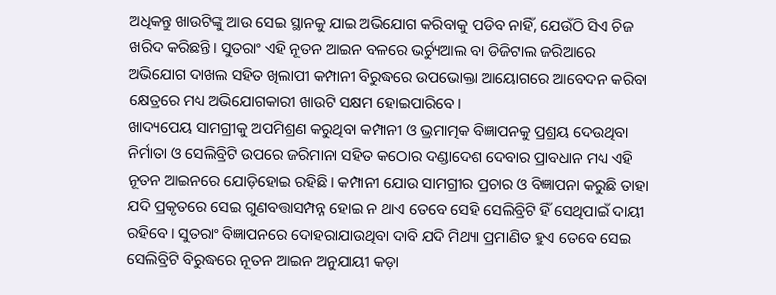ଅଧିକନ୍ତୁ ଖାଉଟିଙ୍କୁ ଆଉ ସେଇ ସ୍ଥାନକୁ ଯାଇ ଅଭିଯୋଗ କରିବାକୁ ପଡିବ ନାହିଁ, ଯେଉଁଠି ସିଏ ଚିଜ ଖରିଦ କରିଛନ୍ତି। ସୁତରାଂ ଏହି ନୂତନ ଆଇନ ବଳରେ ଭର୍ଚ୍ୟୁଆଲ ବା ଡିଜିଟାଲ ଜରିଆରେ ଅଭିଯୋଗ ଦାଖଲ ସହିତ ଖିଲାପୀ କମ୍ପାନୀ ବିରୁଦ୍ଧରେ ଉପଭୋକ୍ତା ଆୟୋଗରେ ଆବେଦନ କରିବା କ୍ଷେତ୍ରରେ ମଧ୍ୟ ଅଭିଯୋଗକାରୀ ଖାଉଟି ସକ୍ଷମ ହୋଇପାରିବେ।
ଖାଦ୍ୟପେୟ ସାମଗ୍ରୀକୁ ଅପମିଶ୍ରଣ କରୁଥିବା କମ୍ପାନୀ ଓ ଭ୍ରମାତ୍ମକ ବିଜ୍ଞାପନକୁ ପ୍ରଶ୍ରୟ ଦେଉଥିବା ନିର୍ମାତା ଓ ସେଲିବ୍ରିଟି ଉପରେ ଜରିମାନା ସହିତ କଠୋର ଦଣ୍ଡାଦେଶ ଦେବାର ପ୍ରାବଧାନ ମଧ୍ୟ ଏହି ନୂତନ ଆଇନରେ ଯୋଡ଼ିହୋଇ ରହିଛି। କମ୍ପାନୀ ଯୋଉ ସାମଗ୍ରୀର ପ୍ରଚାର ଓ ବିଜ୍ଞାପନା କରୁଛି ତାହା ଯଦି ପ୍ରକୃତରେ ସେଇ ଗୁଣବତ୍ତାସମ୍ପନ୍ନ ହୋଇ ନ ଥାଏ ତେବେ ସେହି ସେଲିବ୍ରିଟି ହିଁ ସେଥିପାଇଁ ଦାୟୀ ରହିବେ। ସୁତରାଂ ବିଜ୍ଞାପନରେ ଦୋହରାଯାଉଥିବା ଦାବି ଯଦି ମିଥ୍ୟା ପ୍ରମାଣିତ ହୁଏ ତେବେ ସେଇ ସେଲିବ୍ରିଟି ବିରୁଦ୍ଧରେ ନୂତନ ଆଇନ ଅନୁଯାୟୀ କଡ଼ା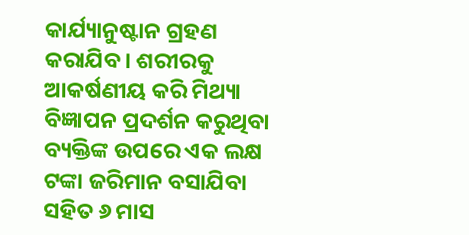କାର୍ଯ୍ୟାନୁଷ୍ଟାନ ଗ୍ରହଣ କରାଯିବ। ଶରୀରକୁ ଆକର୍ଷଣୀୟ କରି ମିଥ୍ୟା ବିଜ୍ଞାପନ ପ୍ରଦର୍ଶନ କରୁଥିବା ବ୍ୟକ୍ତିଙ୍କ ଉପରେ ଏକ ଲକ୍ଷ ଟଙ୍କା ଜରିମାନ ବସାଯିବା ସହିତ ୬ ମାସ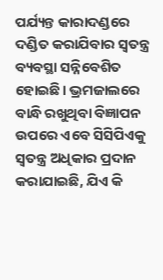ପର୍ଯ୍ୟନ୍ତ କାରାଦଣ୍ଡରେ ଦଣ୍ଡିତ କରାଯିବାର ସ୍ବତନ୍ତ୍ର ବ୍ୟବସ୍ଥା ସନ୍ନିବେଶିତ ହୋଇଛି। ଭ୍ରମଜାଲରେ ବାନ୍ଧି ରଖୁଥିବା ବିଜ୍ଞାପନ ଉପରେ ଏବେ ସିସିପିଏକୁ ସ୍ବତନ୍ତ୍ର ଅଧିକାର ପ୍ରଦାନ କରାଯାଇଛି, ଯିଏ କି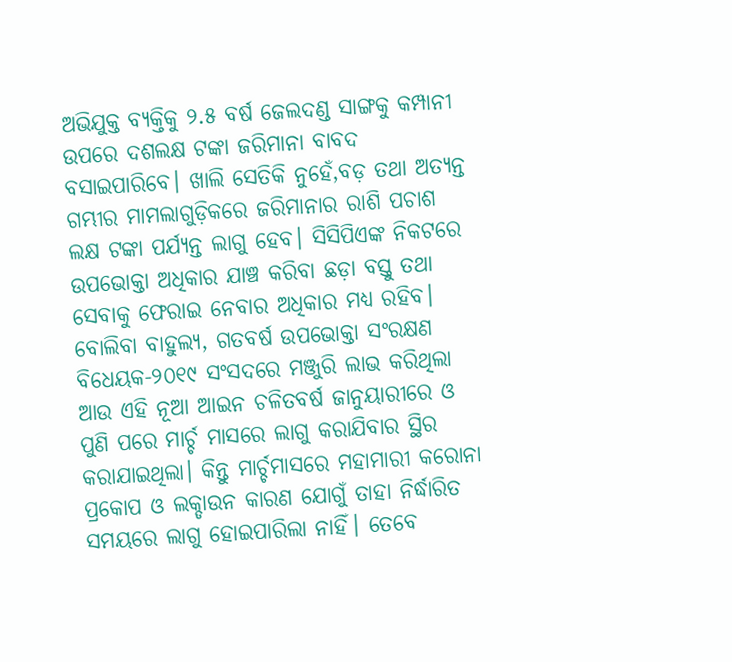ଅଭିଯୁକ୍ତ ବ୍ୟକ୍ତିକୁ ୨.୫ ବର୍ଷ ଜେଲଦଣ୍ଡ ସାଙ୍ଗକୁ କମ୍ପାନୀ ଉପରେ ଦଶଲକ୍ଷ ଟଙ୍କା ଜରିମାନା ବାବଦ ବସାଇପାରିବେ। ଖାଲି ସେତିକି ନୁହେଁ,ବଡ଼ ତଥା ଅତ୍ୟନ୍ତ ଗମ୍ଭୀର ମାମଲାଗୁଡ଼ିକରେ ଜରିମାନାର ରାଶି ପଚାଶ ଲକ୍ଷ ଟଙ୍କା ପର୍ଯ୍ୟନ୍ତ ଲାଗୁ ହେବ। ସିସିପିଏଙ୍କ ନିକଟରେ ଉପଭୋକ୍ତା ଅଧିକାର ଯାଞ୍ଚ କରିବା ଛଡ଼ା ବସ୍ତୁ ତଥା ସେବାକୁ ଫେରାଇ ନେବାର ଅଧିକାର ମଧ୍ୟ ରହିବ।
ବୋଲିବା ବାହୁଲ୍ୟ, ଗତବର୍ଷ ଉପଭୋକ୍ତା ସଂରକ୍ଷଣ ବିଧେୟକ-୨୦୧୯ ସଂସଦରେ ମଞ୍ଜୁରି ଲାଭ କରିଥିଲା ଆଉ ଏହି ନୂଆ ଆଇନ ଚଳିତବର୍ଷ ଜାନୁୟାରୀରେ ଓ ପୁଣି ପରେ ମାର୍ଚ୍ଚ ମାସରେ ଲାଗୁ କରାଯିବାର ସ୍ଥିର କରାଯାଇଥିଲା। କିନ୍ତୁ ମାର୍ଚ୍ଚମାସରେ ମହାମାରୀ କରୋନା ପ୍ରକୋପ ଓ ଲକ୍ଡାଉନ କାରଣ ଯୋଗୁଁ ତାହା ନିର୍ଦ୍ଧାରିତ ସମୟରେ ଲାଗୁ ହୋଇପାରିଲା ନାହିଁ। ତେବେ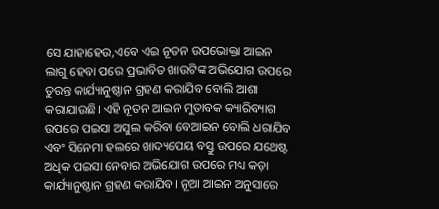ସେ ଯାହାହେଉ,ଏବେ ଏଇ ନୂତନ ଉପଭୋକ୍ତା ଆଇନ ଲାଗୁ ହେବା ପରେ ପ୍ରଭାବିତ ଖାଉଟିଙ୍କ ଅଭିଯୋଗ ଉପରେ ତୁରନ୍ତ କାର୍ଯ୍ୟାନୁଷ୍ଠାନ ଗ୍ରହଣ କରାଯିବ ବୋଲି ଆଶା କରାଯାଉଛି। ଏହି ନୂତନ ଆଇନ ମୁତାବକ କ୍ୟାରିବ୍ୟାଗ ଉପରେ ପଇସା ଅସୁଲ କରିବା ବେଆଇନ ବୋଲି ଧରାଯିବ ଏବଂ ସିନେମା ହଲରେ ଖାଦ୍ୟପେୟ ବସ୍ତୁ ଉପରେ ଯଥେଷ୍ଟ ଅଧିକ ପଇସା ନେବାର ଅଭିଯୋଗ ଉପରେ ମଧ୍ୟ କଡ଼ା କାର୍ଯ୍ୟାନୁଷ୍ଠାନ ଗ୍ରହଣ କରାଯିବ। ନୂଆ ଆଇନ ଅନୁସାରେ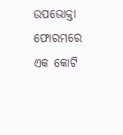ଉପଭୋକ୍ତା ଫୋରମରେ ଏକ କୋଟି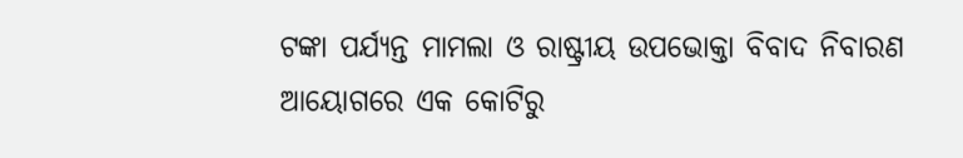ଟଙ୍କା ପର୍ଯ୍ୟନ୍ତ ମାମଲା ଓ ରାଷ୍ଟ୍ରୀୟ ଉପଭୋକ୍ତା ବିବାଦ ନିବାରଣ ଆୟୋଗରେ ଏକ କୋଟିରୁ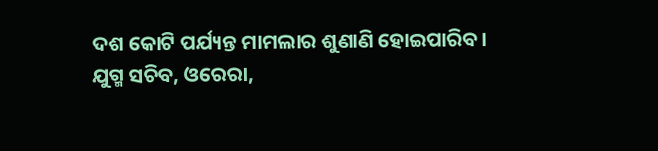ଦଶ କୋଟି ପର୍ଯ୍ୟନ୍ତ ମାମଲାର ଶୁଣାଣି ହୋଇପାରିବ।
ଯୁଗ୍ମ ସଚିବ, ଓରେରା,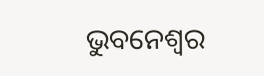ଭୁବନେଶ୍ୱର